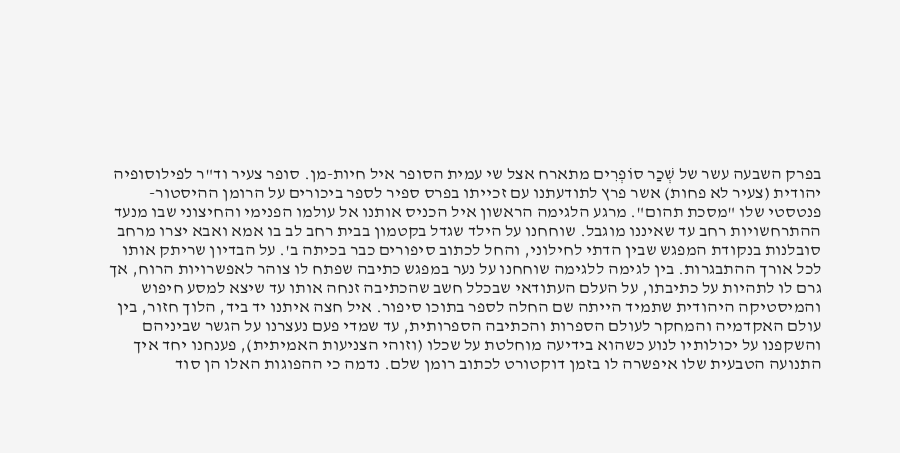בפרק השבעה עשר של שְׁכַר סוֹפְרִים מתארח אצל שי עמית הסופר איל חיות-מן. סופר צעיר וד"ר לפילוסופיה יהודית (צעיר לא פחות) אשר פרץ לתודעתנו עם זכייתו בפרס ספיר לספר ביכורים על הרומן ההיסטור-פנטסטי שלו "מסכת תהום". מרגע הלגימה הראשון איל הכניס אותנו אל עולמו הפנימי והחיצוני שבו מנעד ההתרחשויות רחב עד שאיננו מוגבל. שוחחנו על הילד שגדל בקטמון בבית רחב לב בו אמא ואבא יצרו מרחב סובלנות בנקודת המפגש שבין הדתי לחילוני, והחל לכתוב סיפורים כבר בכיתה ב'. על הבדיון שריתק אותו לכל אורך ההתבגרות. בין לגימה ללגימה שוחחנו על נער במפגש כתיבה שפתח לו צוהר לאפשרויות הרוח, אך גרם לו לתהיות על כתיבתו, על העלם העתודאי שבכלל חשב שהכתיבה זנחה אותו עד שיצא למסע חיפוש והמיסטיקה היהודית שתמיד הייתה שם החלה לספר בתוכו סיפור. איל חצה איתנו יד ביד, הלוך חזור, בין עולם האקדמיה והמחקר לעולם הספרות והכתיבה הספרותית, עד שמדי פעם נעצרנו על הגשר שביניהם והשקפנו על יכולותיו לנוע כשהוא בידיעה מוחלטת על שכלו (וזוהי הצניעות האמיתית), פענחנו יחד איך התנועה הטבעית שלו איפשרה לו בזמן דוקטורט לכתוב רומן שלם. נדמה כי ההפוגות האלו הן סוד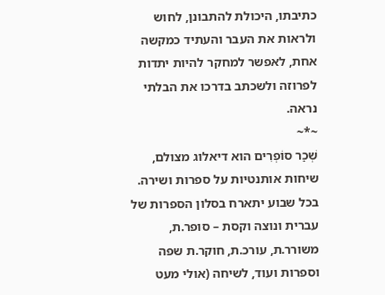כתיבתו, היכולת להתבונן, לחוש ולראות את העבר והעתיד כמקשה אחת, לאפשר למחקר להיות יתדות לפרוזה ולשכתב בדרכו את הבלתי נראה.
~*~
שְׁכַר סוֹפְרִים הוא דיאלוג מצולם, שיחות אותנטיות על ספרות ושירה. בכל שבוע יתארח בסלון הספרות של עברית ונוצה וקסת – סופר.ת, משורר.ת, עורכ.ת, חוקר.ת שפה וספרות ועוד, לשיחה (אולי מעט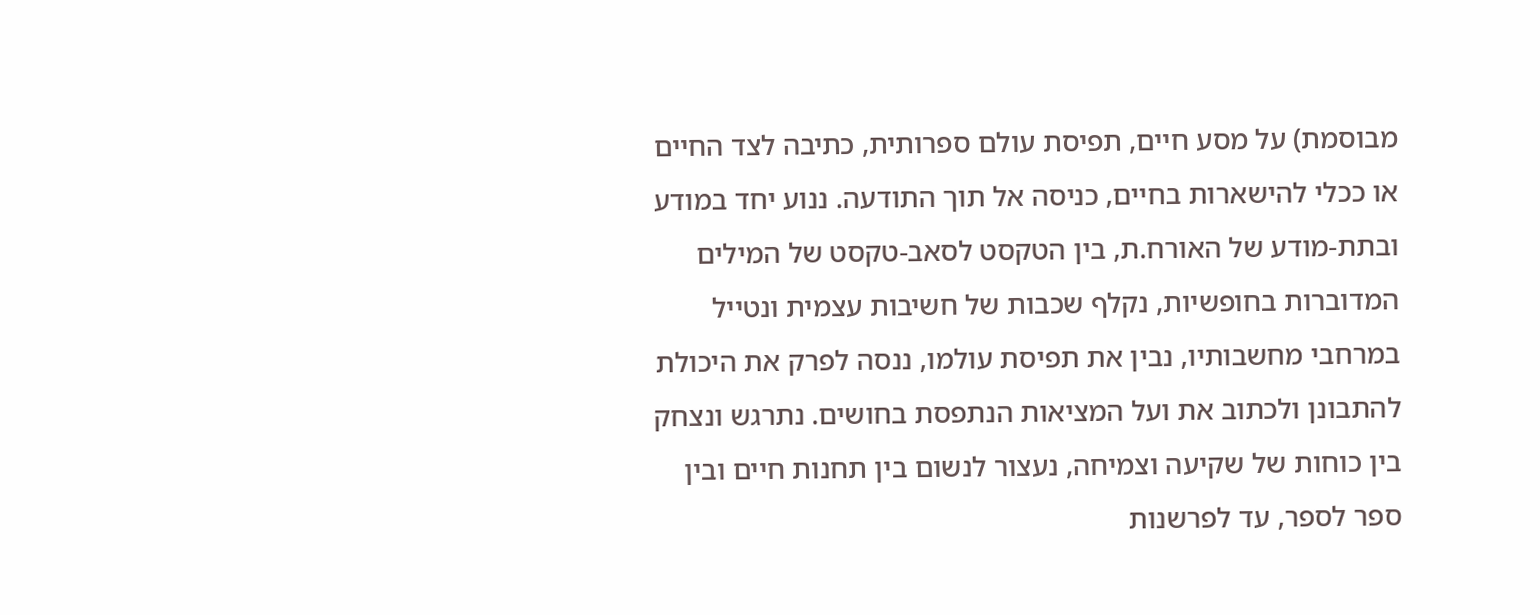מבוסמת) על מסע חיים, תפיסת עולם ספרותית, כתיבה לצד החיים או ככלי להישארות בחיים, כניסה אל תוך התודעה. ננוע יחד במודע ובתת-מודע של האורח.ת, בין הטקסט לסאב-טקסט של המילים המדוברות בחופשיות, נקלף שכבות של חשיבות עצמית ונטייל במרחבי מחשבותיו, נבין את תפיסת עולמו, ננסה לפרק את היכולת להתבונן ולכתוב את ועל המציאות הנתפסת בחושים. נתרגש ונצחק בין כוחות של שקיעה וצמיחה, נעצור לנשום בין תחנות חיים ובין ספר לספר, עד לפרשנות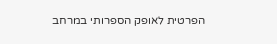הפרטית לאופק הספרותי במרחב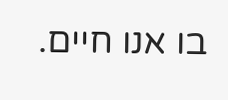בו אנו חיים.